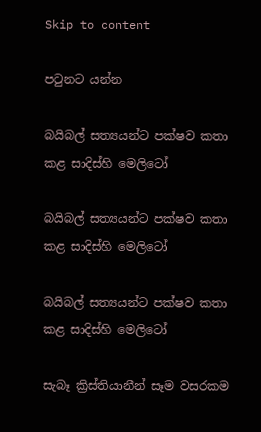Skip to content

පටුනට යන්න

බයිබල් සත්‍යයන්ට පක්ෂව කතා කළ සාදිස්හි මෙලිටෝ

බයිබල් සත්‍යයන්ට පක්ෂව කතා කළ සාදිස්හි මෙලිටෝ

බයිබල් සත්‍යයන්ට පක්ෂව කතා කළ සාදිස්හි මෙලිටෝ

සැබෑ ක්‍රිස්තියානීන් සෑම වසරකම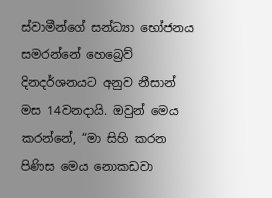ස්වාමීන්ගේ සන්ධ්‍යා භෝජනය සමරන්නේ හෙබ්‍රෙව් දිනදර්ශනයට අනුව නීසාන් මස 14වනදායි. ඔවුන් මෙය කරන්නේ, “මා සිහි කරන පිණිස මෙය නොකඩවා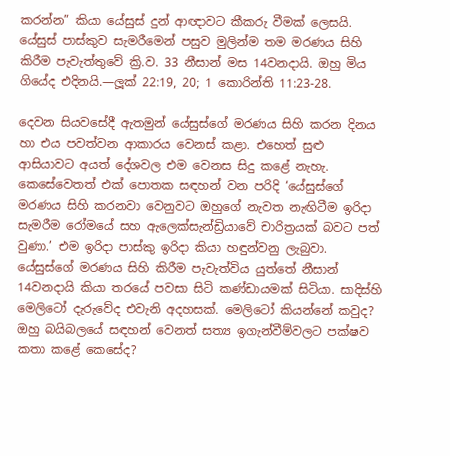කරන්න” කියා යේසුස් දුන් ආඥාවට කීකරු වීමක් ලෙසයි. යේසුස් පාස්කුව සැමරීමෙන් පසුව මුලින්ම තම මරණය සිහි කිරීම පැවැත්තුවේ ක්‍රි.ව. 33 නීසාන් මස 14වනදායි. ඔහු මිය ගියේද එදිනයි.—ලූක් 22:19, 20; 1 කොරින්ති 11:23-28.

දෙවන සියවසේදී ඇතමුන් යේසුස්ගේ මරණය සිහි කරන දිනය හා එය පවත්වන ආකාරය වෙනස් කළා. එහෙත් සුළු ආසියාවට අයත් දේශවල එම වෙනස සිදු කළේ නැහැ. කෙසේවෙතත් එක් පොතක සඳහන් වන පරිදි ‘යේසුස්ගේ මරණය සිහි කරනවා වෙනුවට ඔහුගේ නැවත නැඟිටීම ඉරිදා සැමරීම රෝමයේ සහ ඇලෙක්සැන්ඩ්‍රියාවේ චාරිත්‍රයක් බවට පත් වුණා.’ එම ඉරිදා පාස්කු ඉරිදා කියා හඳුන්වනු ලැබුවා. යේසුස්ගේ මරණය සිහි කිරීම පැවැත්විය යුත්තේ නීසාන් 14වනදායි කියා තරයේ පවසා සිටි කණ්ඩායමක් සිටියා. සාදිස්හි මෙලිටෝ දැරුවේද එවැනි අදහසක්. මෙලිටෝ කියන්නේ කවුද? ඔහු බයිබලයේ සඳහන් වෙනත් සත්‍ය ඉගැන්වීම්වලට පක්ෂව කතා කළේ කෙසේද?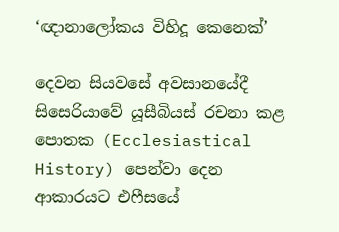‘ඥානාලෝකය විහිදූ කෙනෙක්’

දෙවන සියවසේ අවසානයේදී සිසෙරියාවේ යූසීබියස් රචනා කළ පොතක (Ecclesiastical History) පෙන්වා දෙන ආකාරයට එෆීසයේ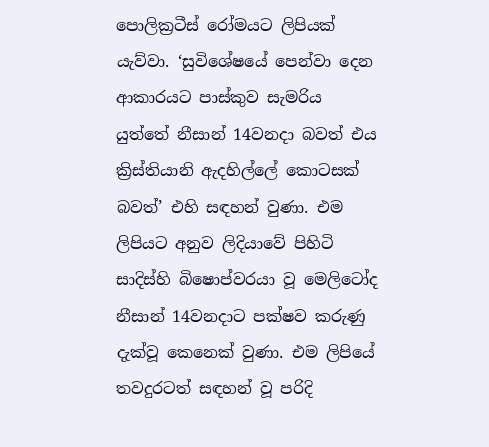පොලික්‍රටීස් රෝමයට ලිපියක් යැව්වා. ‘සුවිශේෂයේ පෙන්වා දෙන ආකාරයට පාස්කුව සැමරිය යුත්තේ නීසාන් 14වනදා බවත් එය ක්‍රිස්තියානි ඇදහිල්ලේ කොටසක් බවත්’ එහි සඳහන් වුණා. එම ලිපියට අනුව ලිදියාවේ පිහිටි සාදිස්හි බිෂොප්වරයා වූ මෙලිටෝද නීසාන් 14වනදාට පක්ෂව කරුණු දැක්වූ කෙනෙක් වුණා. එම ලිපියේ තවදුරටත් සඳහන් වූ පරිදි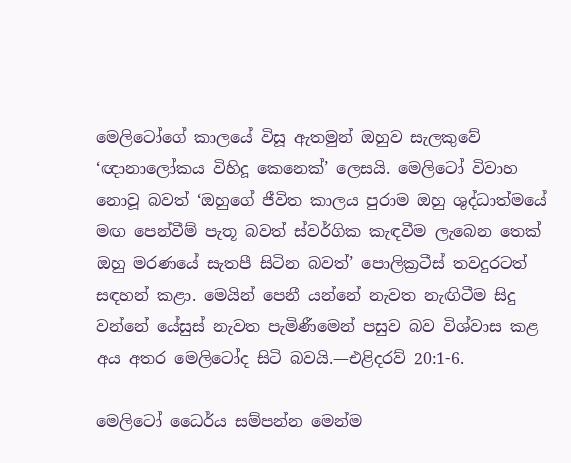මෙලිටෝගේ කාලයේ විසූ ඇතමුන් ඔහුව සැලකුවේ ‘ඥානාලෝකය විහිදූ කෙනෙක්’ ලෙසයි. මෙලිටෝ විවාහ නොවූ බවත් ‘ඔහුගේ ජීවිත කාලය පුරාම ඔහු ශුද්ධාත්මයේ මඟ පෙන්වීම් පැතූ බවත් ස්වර්ගික කැඳවීම ලැබෙන තෙක් ඔහු මරණයේ සැතපී සිටින බවත්’ පොලික්‍රටීස් තවදුරටත් සඳහන් කළා. මෙයින් පෙනී යන්නේ නැවත නැඟිටීම සිදු වන්නේ යේසුස් නැවත පැමිණීමෙන් පසුව බව විශ්වාස කළ අය අතර මෙලිටෝද සිටි බවයි.—එළිදරව් 20:1-6.

මෙලිටෝ ධෛර්ය සම්පන්න මෙන්ම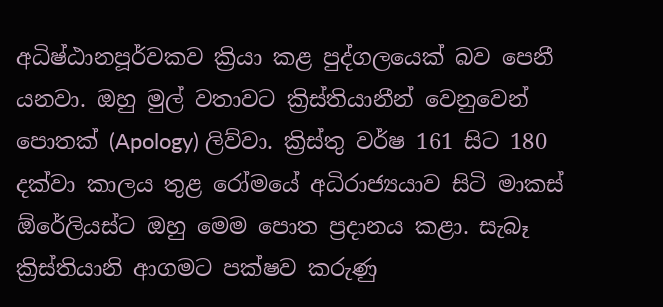අධිෂ්ඨානපූර්වකව ක්‍රියා කළ පුද්ගලයෙක් බව පෙනී යනවා. ඔහු මුල් වතාවට ක්‍රිස්තියානීන් වෙනුවෙන් පොතක් (Apology) ලිව්වා. ක්‍රිස්තු වර්ෂ 161 සිට 180 දක්වා කාලය තුළ රෝමයේ අධිරාජ්‍යයාව සිටි මාකස් ඕරේලියස්ට ඔහු මෙම පොත ප්‍රදානය කළා. සැබෑ ක්‍රිස්තියානි ආගමට පක්ෂව කරුණු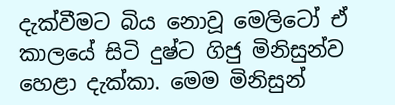දැක්වීමට බිය නොවූ මෙලිටෝ ඒ කාලයේ සිටි දුෂ්ට ගිජු මිනිසුන්ව හෙළා දැක්කා. මෙම මිනිසුන්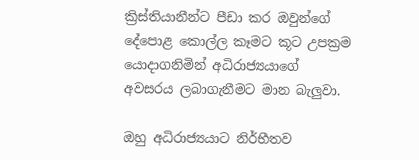ක්‍රිස්තියානීන්ට පීඩා කර ඔවුන්ගේ දේපොළ කොල්ල කෑමට කූට උපක්‍රම යොදාගනිමින් අධිරාජ්‍යයාගේ අවසරය ලබාගැනීමට මාන බැලුවා.

ඔහු අධිරාජ්‍යයාට නිර්භීතව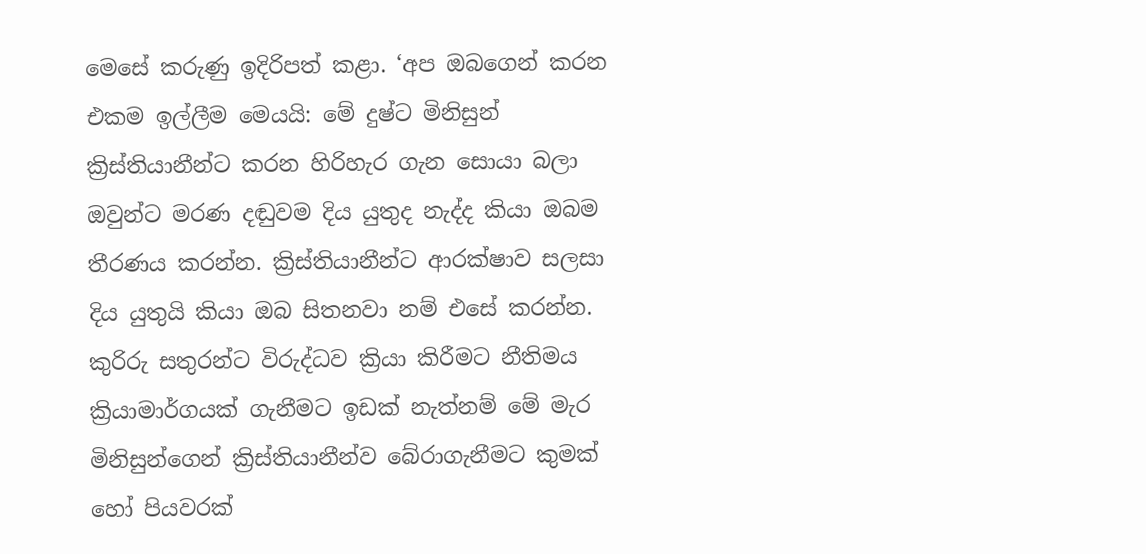මෙසේ කරුණු ඉදිරිපත් කළා. ‘අප ඔබගෙන් කරන එකම ඉල්ලීම මෙයයි: මේ දුෂ්ට මිනිසුන් ක්‍රිස්තියානීන්ට කරන හිරිහැර ගැන සොයා බලා ඔවුන්ට මරණ දඬුවම දිය යුතුද නැද්ද කියා ඔබම තීරණය කරන්න. ක්‍රිස්තියානීන්ට ආරක්ෂාව සලසා දිය යුතුයි කියා ඔබ සිතනවා නම් එසේ කරන්න. කුරිරු සතුරන්ට විරුද්ධව ක්‍රියා කිරීමට නීතිමය ක්‍රියාමාර්ගයක් ගැනීමට ඉඩක් නැත්නම් මේ මැර මිනිසුන්ගෙන් ක්‍රිස්තියානීන්ව බේරාගැනීමට කුමක් හෝ පියවරක්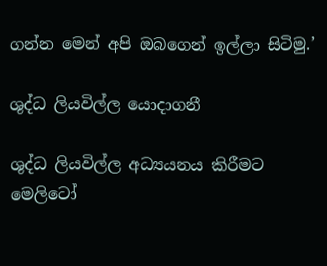ගන්න මෙන් අපි ඔබගෙන් ඉල්ලා සිටිමු.’

ශුද්ධ ලියවිල්ල යොදාගනී

ශුද්ධ ලියවිල්ල අධ්‍යයනය කිරීමට මෙලිටෝ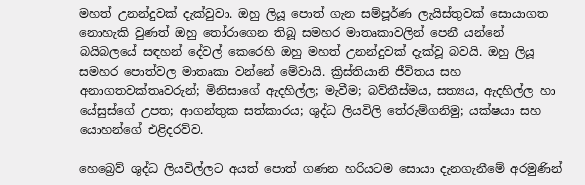මහත් උනන්දුවක් දැක්වුවා. ඔහු ලියූ පොත් ගැන සම්පූර්ණ ලැයිස්තුවක් සොයාගත නොහැකි වුණත් ඔහු තෝරාගෙන තිබූ සමහර මාතෘකාවලින් පෙනී යන්නේ බයිබලයේ සඳහන් දේවල් කෙරෙහි ඔහු මහත් උනන්දුවක් දැක්වූ බවයි. ඔහු ලියූ සමහර පොත්වල මාතෘකා වන්නේ මේවායි. ක්‍රිස්තියානි ජීවිතය සහ අනාගතවක්තෘවරුන්; මිනිසාගේ ඇදහිල්ල; මැවීම; බව්තීස්මය, සත්‍යය, ඇදහිල්ල හා යේසුස්ගේ උපත; ආගන්තුක සත්කාරය; ශුද්ධ ලියවිලි තේරුම්ගනිමු; යක්ෂයා සහ යොහන්ගේ එළිදරව්ව.

හෙබ්‍රෙව් ශුද්ධ ලියවිල්ලට අයත් පොත් ගණන හරියටම සොයා දැනගැනීමේ අරමුණින්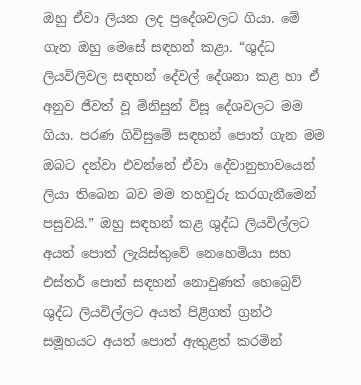ඔහු ඒවා ලියන ලද ප්‍රදේශවලට ගියා. මේ ගැන ඔහු මෙසේ සඳහන් කළා. “ශුද්ධ ලියවිලිවල සඳහන් දේවල් දේශනා කළ හා ඒ අනුව ජීවත් වූ මිනිසුන් විසූ දේශවලට මම ගියා. පරණ ගිවිසුමේ සඳහන් පොත් ගැන මම ඔබට දන්වා එවන්නේ ඒවා දේවානුභාවයෙන් ලියා තිබෙන බව මම තහවුරු කරගැනීමෙන් පසුවයි.” ඔහු සඳහන් කළ ශුද්ධ ලියවිල්ලට අයත් පොත් ලැයිස්තුවේ නෙහෙමියා සහ එස්තර් පොත් සඳහන් නොවුණත් හෙබ්‍රෙව් ශුද්ධ ලියවිල්ලට අයත් පිළිගත් ග්‍රන්ථ සමූහයට අයත් පොත් ඇතුළත් කරමින්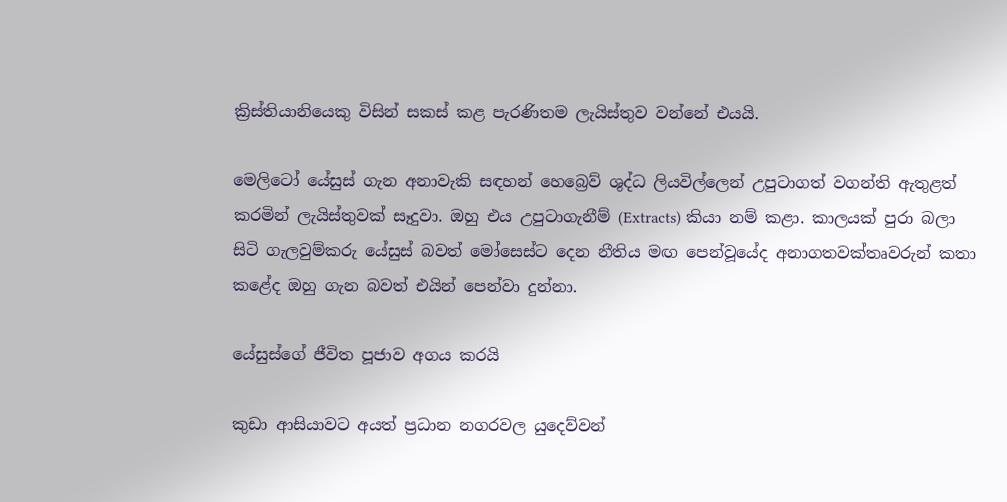ක්‍රිස්තියානියෙකු විසින් සකස් කළ පැරණිතම ලැයිස්තුව වන්නේ එයයි.

මෙලිටෝ යේසුස් ගැන අනාවැකි සඳහන් හෙබ්‍රෙව් ශුද්ධ ලියවිල්ලෙන් උපුටාගත් වගන්ති ඇතුළත් කරමින් ලැයිස්තුවක් සෑදුවා. ඔහු එය උපුටාගැනීම් (Extracts) කියා නම් කළා. කාලයක් පුරා බලා සිටි ගැලවුම්කරු යේසුස් බවත් මෝසෙස්ට දෙන නීතිය මඟ පෙන්වූයේද අනාගතවක්තෘවරුන් කතා කළේද ඔහු ගැන බවත් එයින් පෙන්වා දුන්නා.

යේසුස්ගේ ජීවිත පූජාව අගය කරයි

කුඩා ආසියාවට අයත් ප්‍රධාන නගරවල යුදෙව්වන්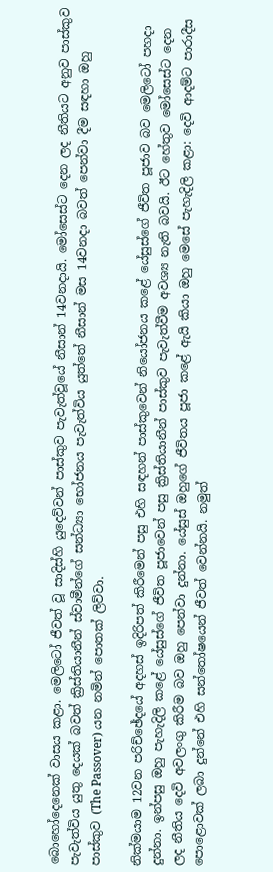බොහෝදෙනෙක් වාසය කළා. මෙලිටෝ ජීවත් වූ සාදිස්හි යුදෙව්වන් පාස්කුව පැවැත්වූයේ නීසාන් 14වනදායි. මෝසෙස්ට දෙන ලද නීතියට අනුව පාස්කුව පැවැත්විය යුතු දෙයක් බවත් ක්‍රිස්තියානීන් ස්වාමීන්ගේ සන්ධ්‍යා භෝජනය පැවැත්විය යුත්තේ නීසාන් මස 14වනදා බවත් පෙන්වා දීම සඳහා ඔහු පාස්කුව (The Passover) යන නමින් පොතක් ලිව්වා.

නික්මයාම 12වන පරිච්ඡේදයේ අදහස් ඉදිරිපත් කිරීමෙන් පසු එහි සඳහන් පාස්කුවෙන් නියෝජනය කළේ යේසුස්ගේ ජීවිත පූජාව බව මෙලිටෝ පහදා දුන්නා. ඉන්පසු ඔහු පැහැදිලි කළේ යේසුස්ගේ ජීවිත පූජාවෙන් පසු ක්‍රිස්තියානීන් පාස්කුව පැවැත්වීම අවශ්‍ය නැති බවයි. ඊට හේතුව මෝසෙස්ට දෙන ලද නීතිය දෙවි අවලංගු කිරීම බව ඔහු පෙන්වා දුන්නා. යේසුස් ඔහුගේ ජීවිතය පූජා කළේ ඇයි කියා ඔහු මෙසේ පැහැදිලි කළා: දෙවි ආදම්ට පාරාදීස පොළොවක් ලබා දුන්නේ එහි සන්තෝෂයෙන් ජීවත් වෙන්නයි. නමුත්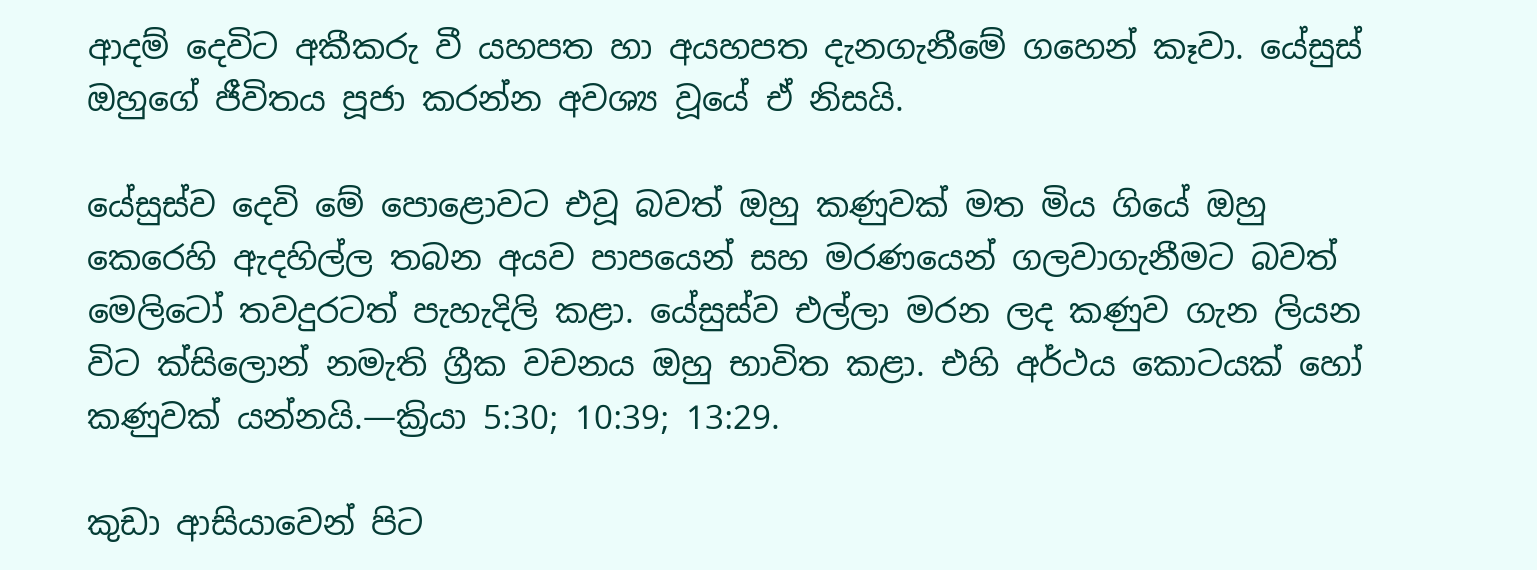ආදම් දෙවිට අකීකරු වී යහපත හා අයහපත දැනගැනීමේ ගහෙන් කෑවා. යේසුස් ඔහුගේ ජීවිතය පූජා කරන්න අවශ්‍ය වූයේ ඒ නිසයි.

යේසුස්ව දෙවි මේ පොළොවට එවූ බවත් ඔහු කණුවක් මත මිය ගියේ ඔහු කෙරෙහි ඇදහිල්ල තබන අයව පාපයෙන් සහ මරණයෙන් ගලවාගැනීමට බවත් මෙලිටෝ තවදුරටත් පැහැදිලි කළා. යේසුස්ව එල්ලා මරන ලද කණුව ගැන ලියන විට ක්සිලොන් නමැති ග්‍රීක වචනය ඔහු භාවිත කළා. එහි අර්ථය කොටයක් හෝ කණුවක් යන්නයි.—ක්‍රියා 5:30; 10:39; 13:29.

කුඩා ආසියාවෙන් පිට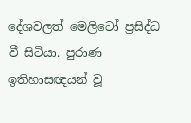දේශවලත් මෙලිටෝ ප්‍රසිද්ධ වී සිටියා. පුරාණ ඉතිහාසඥයන් වූ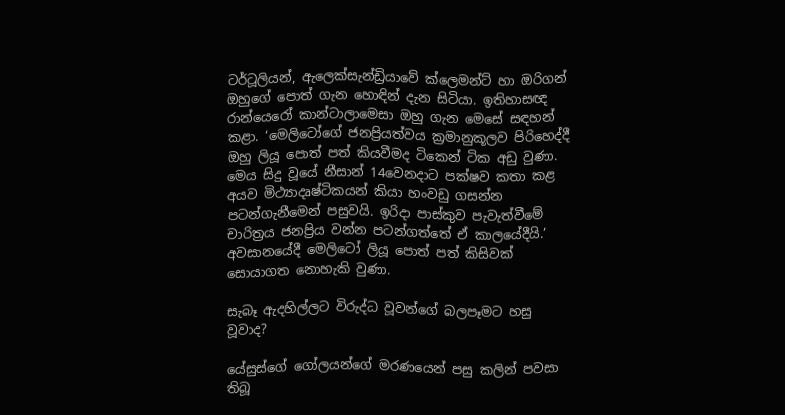ටර්ටූලියන්, ඇලෙක්සැන්ඩ්‍රියාවේ ක්ලෙමන්ට් හා ඔරිගන් ඔහුගේ පොත් ගැන හොඳින් දැන සිටියා. ඉතිහාසඥ රාන්යෙරෝ කාන්ටාලාමෙසා ඔහු ගැන මෙසේ සඳහන් කළා. ‘මෙලිටෝගේ ජනප්‍රියත්වය ක්‍රමානුකූලව පිරිහෙද්දී ඔහු ලියූ පොත් පත් කියවීමද ටිකෙන් ටික අඩු වුණා. මෙය සිදු වූයේ නීසාන් 14වෙනදාට පක්ෂව කතා කළ අයව මිථ්‍යාදෘෂ්ටිකයන් කියා හංවඩු ගසන්න පටන්ගැනීමෙන් පසුවයි. ඉරිදා පාස්කුව පැවැත්වීමේ චාරිත්‍රය ජනප්‍රිය වන්න පටන්ගත්තේ ඒ කාලයේදීයි.’ අවසානයේදී මෙලිටෝ ලියූ පොත් පත් කිසිවක් සොයාගත නොහැකි වුණා.

සැබෑ ඇදහිල්ලට විරුද්ධ වූවන්ගේ බලපෑමට හසු වූවාද?

යේසුස්ගේ ගෝලයන්ගේ මරණයෙන් පසු කලින් පවසා තිබූ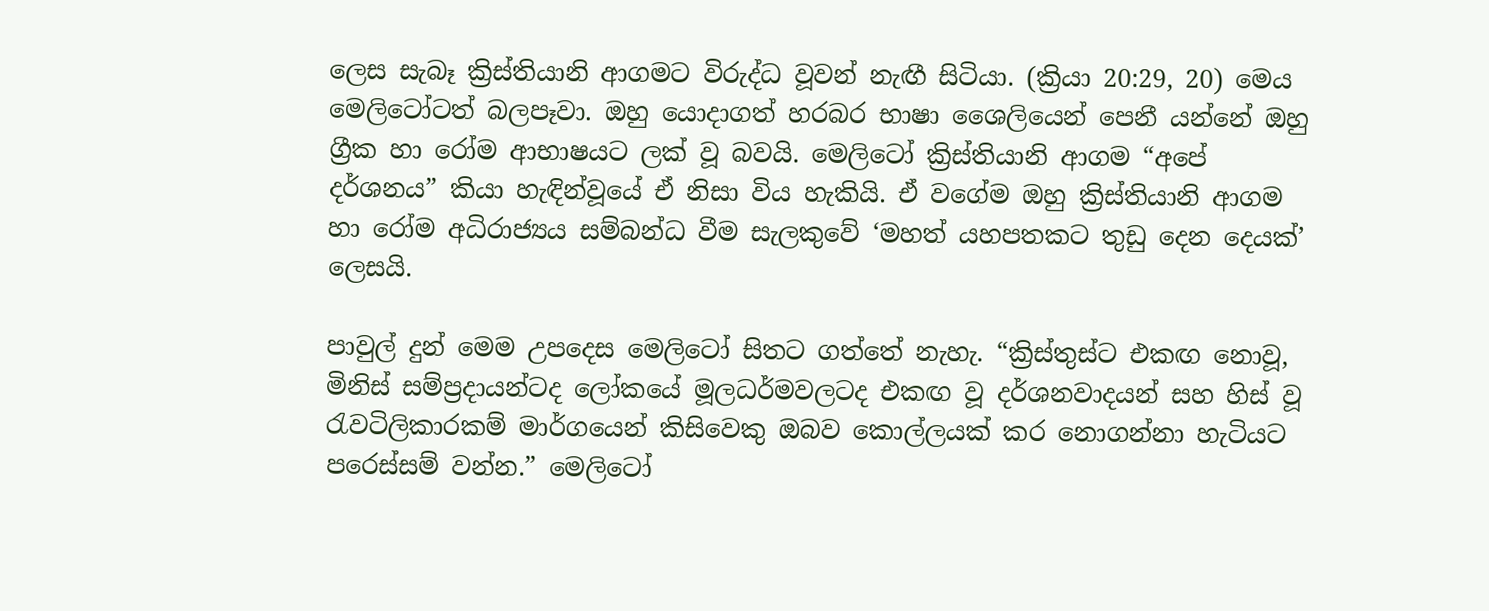ලෙස සැබෑ ක්‍රිස්තියානි ආගමට විරුද්ධ වූවන් නැඟී සිටියා. (ක්‍රියා 20:29, 20) මෙය මෙලිටෝටත් බලපෑවා. ඔහු යොදාගත් හරබර භාෂා ශෛලියෙන් පෙනී යන්නේ ඔහු ග්‍රීක හා රෝම ආභාෂයට ලක් වූ බවයි. මෙලිටෝ ක්‍රිස්තියානි ආගම “අපේ දර්ශනය” කියා හැඳින්වූයේ ඒ නිසා විය හැකියි. ඒ වගේම ඔහු ක්‍රිස්තියානි ආගම හා රෝම අධිරාජ්‍යය සම්බන්ධ වීම සැලකුවේ ‘මහත් යහපතකට තුඩු දෙන දෙයක්’ ලෙසයි.

පාවුල් දුන් මෙම උපදෙස මෙලිටෝ සිතට ගත්තේ නැහැ. “ක්‍රිස්තුස්ට එකඟ නොවූ, මිනිස් සම්ප්‍රදායන්ටද ලෝකයේ මූලධර්මවලටද එකඟ වූ දර්ශනවාදයන් සහ හිස් වූ රැවටිලිකාරකම් මාර්ගයෙන් කිසිවෙකු ඔබව කොල්ලයක් කර නොගන්නා හැටියට පරෙස්සම් වන්න.” මෙලිටෝ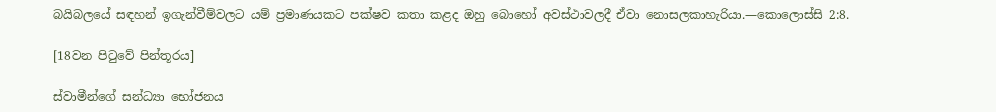බයිබලයේ සඳහන් ඉගැන්වීම්වලට යම් ප්‍රමාණයකට පක්ෂව කතා කළද ඔහු බොහෝ අවස්ථාවලදී ඒවා නොසලකාහැරියා.—කොලොස්සි 2:8.

[18වන පිටුවේ පින්තූරය]

ස්වාමීන්ගේ සන්ධ්‍යා භෝජනය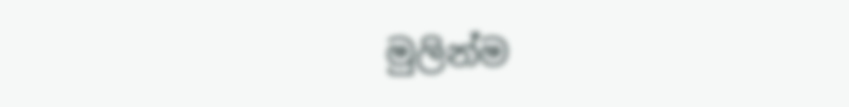මුලින්ම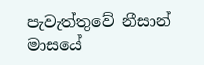පැවැත්තුවේ නීසාන් මාසයේ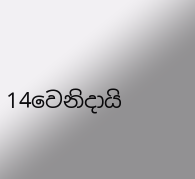14වෙනිදායි